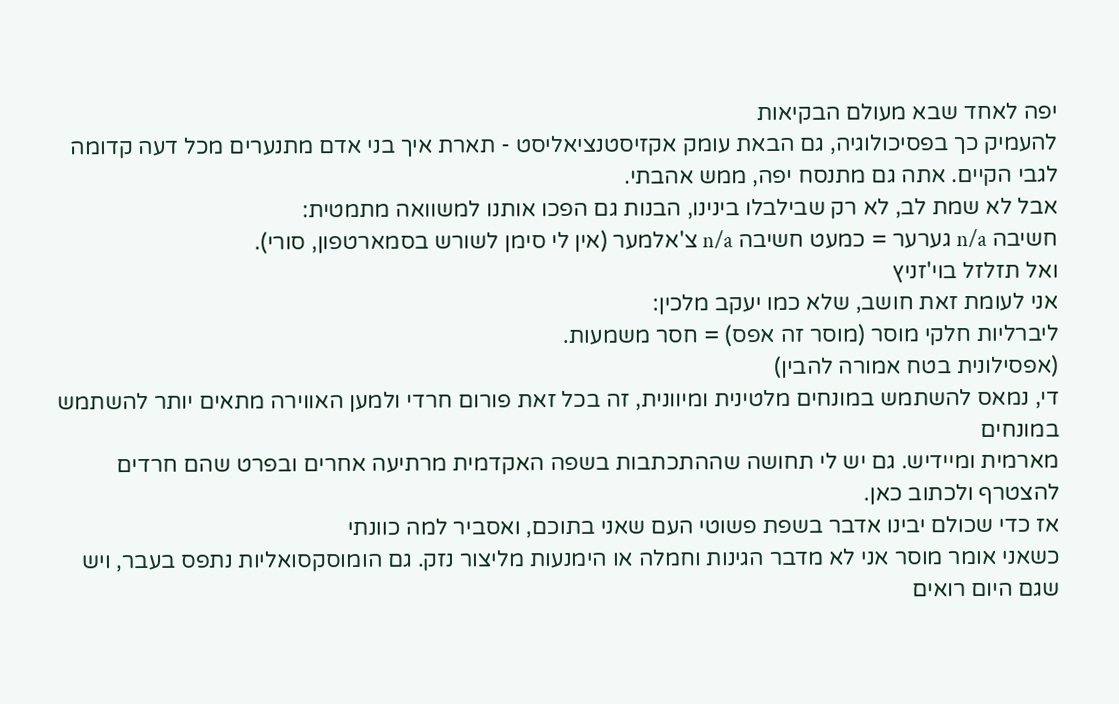יפה לאחד שבא מעולם הבקיאות
להעמיק כך בפסיכולוגיה, גם הבאת עומק אקזיסטנציאליסט - תארת איך בני אדם מתנערים מכל דעה קדומה לגבי הקיים. אתה גם מתנסח יפה, ממש אהבתי.
אבל לא שמת לב, לא רק שבילבלו בינינו, הבנות גם הפכו אותנו למשוואה מתמטית:
חשיבה n/a גערער = כמעט חשיבה n/a צ'אלמער (אין לי סימן לשורש בסמארטפון, סורי).
ואל תזלזל בוי'זניץ
אני לעומת זאת חושב, שלא כמו יעקב מלכין:
ליברליות חלקי מוסר (מוסר זה אפס) = חסר משמעות.
(אפסילונית בטח אמורה להבין)
די, נמאס להשתמש במונחים מלטינית ומיוונית, זה בכל זאת פורום חרדי ולמען האווירה מתאים יותר להשתמש במונחים
מארמית ומיידיש. גם יש לי תחושה שההתכתבות בשפה האקדמית מרתיעה אחרים ובפרט שהם חרדים להצטרף ולכתוב כאן.
אז כדי שכולם יבינו אדבר בשפת פשוטי העם שאני בתוכם, ואסביר למה כוונתי
כשאני אומר מוסר אני לא מדבר הגינות וחמלה או הימנעות מליצור נזק. גם הומוסקסואליות נתפס בעבר, ויש שגם היום רואים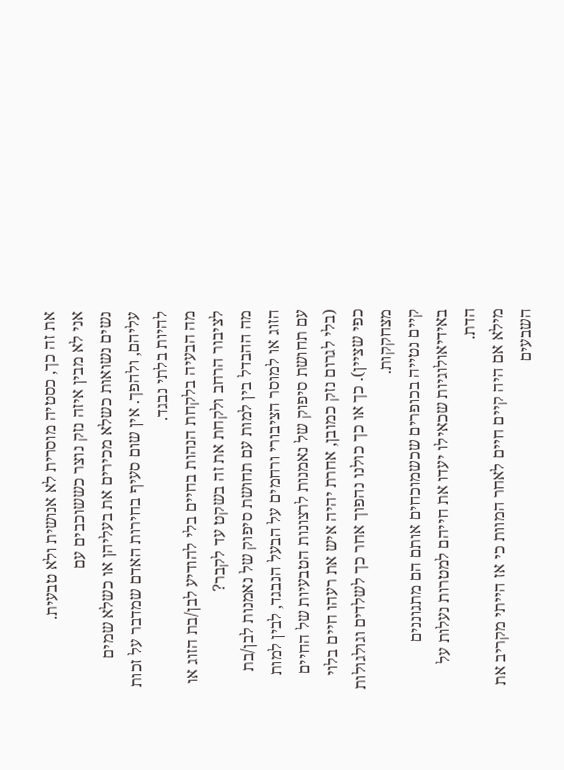את זה כך, כסטיה מוסרית לא אנושית ולא טבעית.
אני לא מבין איזה נזק נוצר כששוכבים עם
נשים נשואות כשלא מכירים את בעליהן או כשלא שמים עליהם, ולהפך. אין שום סעיף בחירות האדם שמדבר על זכות להיות בלתי נבגד.
מה הבעיה בלקחת הנהות בחיים בלי להודיע לבן/בת הזוג או לציבור הרחב ולקחת את זה בשקט עד לקבר?
מה ההבדל בין למות עם תחושת סיפוק של נאמנות לבן/בת הזוג או למוסר הציבורי ורחמים על הבעל הנבגד, לבין למות עם תחושת סיפוק של נאמנות לרצונות הטבעיות של החיים (בלי לגרום נזק כמובן, אחרת יהיה איש את רעהו חיים בלוי כפי שציין). כך או כך כולנו נהפוך אחר כך לשלדים וגולגולות מצחקקות.
קיים נטייה בכופרים שכשמוכחים אותם הם מתגוננים באידיאולוגיות שכאילו יעדו את חייהם למטרות נעלות על הדת.
מילא אם היה קיים חיים לאחר המוות כי אז הייתי מקריב את השבעים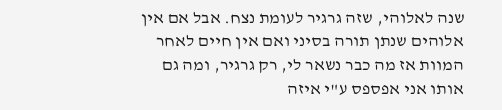שנה לאלוהי, שזה גרגיר לעומת נצח. אבל אם אין אלוהים שנתן תורה בסיני ואם אין חיים לאחר המוות אז מה כבר נשאר לי, רק גרגיר, ומה גם אותו אני אפספס ע"י איזה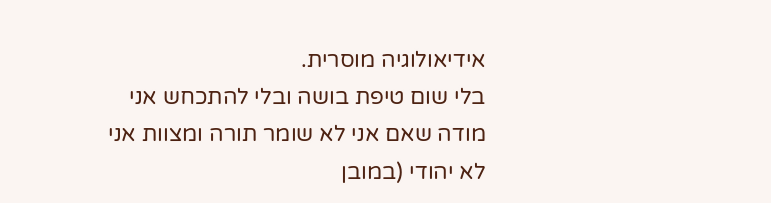אידיאולוגיה מוסרית.
בלי שום טיפת בושה ובלי להתכחש אני מודה שאם אני לא שומר תורה ומצוות אני לא יהודי (במובן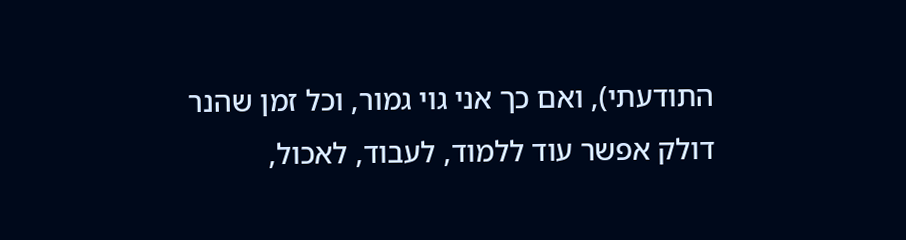התודעתי), ואם כך אני גוי גמור, וכל זמן שהנר דולק אפשר עוד ללמוד, לעבוד, לאכול,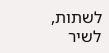לשתות, לשיר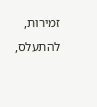זמירות, להתעלס,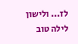לז... ולישון
לילה טוב